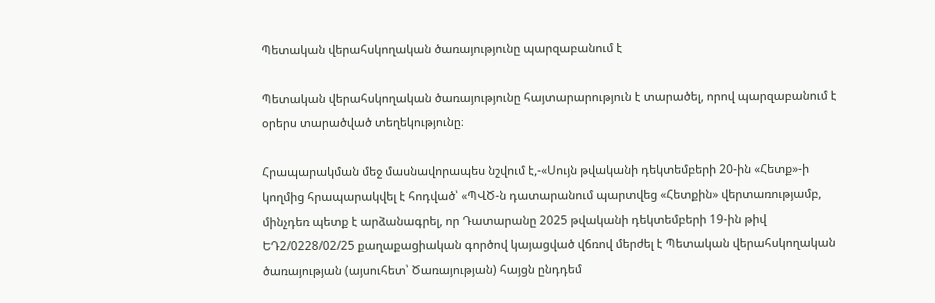Պետական վերահսկողական ծառայությունը պարզաբանում է

Պետական վերահսկողական ծառայությունը հայտարարություն է տարածել, որով պարզաբանում է օրերս տարածված տեղեկությունը։

Հրապարակման մեջ մասնավորապես նշվում է,-«Սույն թվականի դեկտեմբերի 20-ին «Հետք»-ի կողմից հրապարակվել է հոդված՝ «ՊՎԾ-ն դատարանում պարտվեց «Հետքին» վերտառությամբ, մինչդեռ պետք է արձանագրել, որ Դատարանը 2025 թվականի դեկտեմբերի 19-ին թիվ ԵԴ2/0228/02/25 քաղաքացիական գործով կայացված վճռով մերժել է Պետական վերահսկողական ծառայության (այսուհետ՝ Ծառայության) հայցն ընդդեմ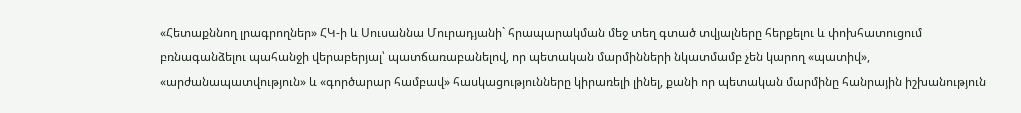«Հետաքննող լրագրողներ» ՀԿ-ի և Սուսաննա Մուրադյանի` հրապարակման մեջ տեղ գտած տվյալները հերքելու և փոխհատուցում բռնագանձելու պահանջի վերաբերյալ՝ պատճառաբանելով, որ պետական մարմինների նկատմամբ չեն կարող «պատիվ», «արժանապատվություն» և «գործարար համբավ» հասկացությունները կիրառելի լինել, քանի որ պետական մարմինը հանրային իշխանություն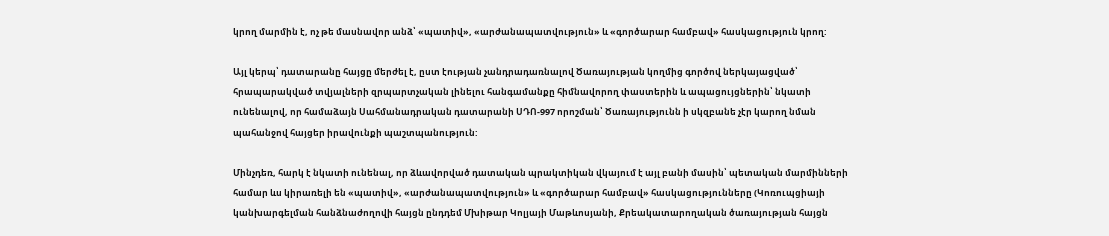կրող մարմին է, ոչ թե մասնավոր անձ՝ «պատիվ», «արժանապատվություն» և «գործարար համբավ» հասկացություն կրող:

Այլ կերպ՝ դատարանը հայցը մերժել է, ըստ էության չանդրադառնալով Ծառայության կողմից գործով ներկայացված՝ հրապարակված տվյալների զրպարտչական լինելու հանգամանքը հիմնավորող փաստերին և ապացույցներին՝ նկատի ունենալով, որ համաձայն Սահմանադրական դատարանի ՍԴՈ-997 որոշման՝ Ծառայությունն ի սկզբանե չէր կարող նման պահանջով հայցեր իրավունքի պաշտպանություն:

Մինչդեռ, հարկ է նկատի ունենալ, որ ձևավորված դատական պրակտիկան վկայում է այլ բանի մասին՝ պետական մարմինների համար ևս կիրառելի են «պատիվ», «արժանապատվություն» և «գործարար համբավ» հասկացությունները (Կոռուպցիայի կանխարգելման հանձնաժողովի հայցն ընդդեմ Մխիթար Կոլյայի Մաթևոսյանի, Քրեակատարողական ծառայության հայցն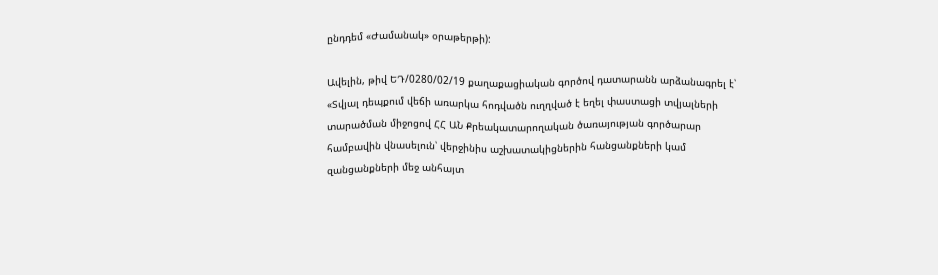ընդդեմ «Ժամանակ» օրաթերթի):

Ավելին, թիվ ԵԴ/0280/02/19 քաղաքացիական գործով դատարանն արձանագրել է՝ «Տվյալ դեպքում վեճի առարկա հոդվածն ուղղված է եղել փաստացի տվյալների տարածման միջոցով ՀՀ ԱՆ Քրեակատարողական ծառայության գործարար համբավին վնասելուն՝ վերջինիս աշխատակիցներին հանցանքների կամ զանցանքների մեջ անհայտ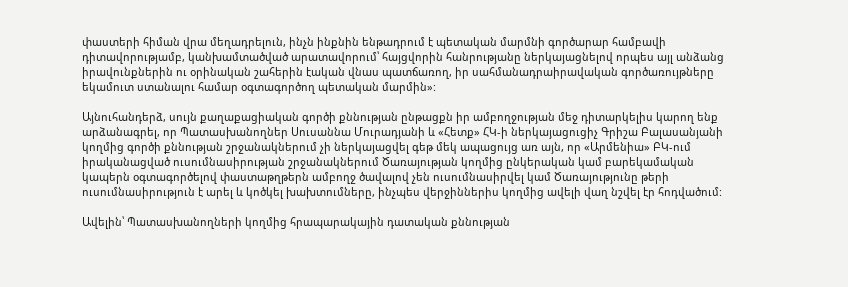փաստերի հիման վրա մեղադրելուն, ինչն ինքնին ենթադրում է պետական մարմնի գործարար համբավի դիտավորությամբ, կանխամտածված արատավորում՝ հայցվորին հանրությանը ներկայացնելով որպես այլ անձանց իրավունքներին ու օրինական շահերին էական վնաս պատճառող, իր սահմանադրաիրավական գործառույթները եկամուտ ստանալու համար օգտագործող պետական մարմին»:

Այնուհանդերձ, սույն քաղաքացիական գործի քննության ընթացքն իր ամբողջության մեջ դիտարկելիս կարող ենք արձանագրել, որ Պատասխանողներ Սուսաննա Մուրադյանի և «Հետք» ՀԿ-ի ներկայացուցիչ Գրիշա Բալասանյանի կողմից գործի քննության շրջանակներում չի ներկայացվել գեթ մեկ ապացույց առ այն, որ «Արմենիա» ԲԿ-ում իրականացված ուսումնասիրության շրջանակներում Ծառայության կողմից ընկերական կամ բարեկամական կապերն օգտագործելով փաստաթղթերն ամբողջ ծավալով չեն ուսումնասիրվել կամ Ծառայությունը թերի ուսումնասիրություն է արել և կոծկել խախտումները, ինչպես վերջիններիս կողմից ավելի վաղ նշվել էր հոդվածում:

Ավելին՝ Պատասխանողների կողմից հրապարակային դատական քննության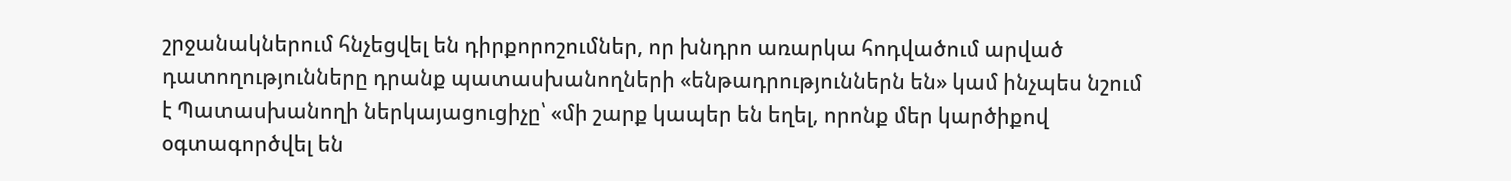շրջանակներում հնչեցվել են դիրքորոշումներ, որ խնդրո առարկա հոդվածում արված դատողությունները դրանք պատասխանողների «ենթադրություններն են» կամ ինչպես նշում է Պատասխանողի ներկայացուցիչը՝ «մի շարք կապեր են եղել, որոնք մեր կարծիքով օգտագործվել են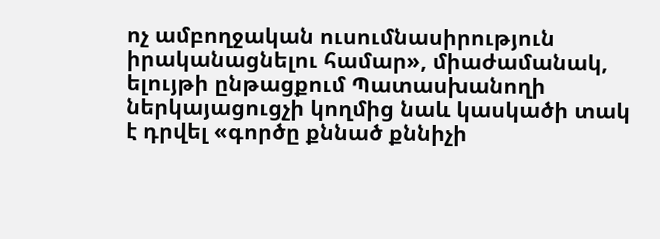ոչ ամբողջական ուսումնասիրություն իրականացնելու համար», միաժամանակ, ելույթի ընթացքում Պատասխանողի ներկայացուցչի կողմից նաև կասկածի տակ է դրվել «գործը քննած քննիչի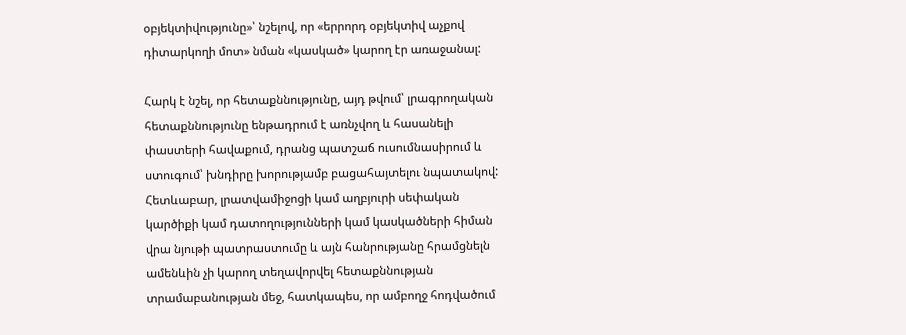օբյեկտիվությունը»՝ նշելով, որ «երրորդ օբյեկտիվ աչքով դիտարկողի մոտ» նման «կասկած» կարող էր առաջանալ:

Հարկ է նշել, որ հետաքննությունը, այդ թվում՝ լրագրողական հետաքննությունը ենթադրում է առնչվող և հասանելի փաստերի հավաքում, դրանց պատշաճ ուսումնասիրում և ստուգում՝ խնդիրը խորությամբ բացահայտելու նպատակով: Հետևաբար, լրատվամիջոցի կամ աղբյուրի սեփական կարծիքի կամ դատողությունների կամ կասկածների հիման վրա նյութի պատրաստումը և այն հանրությանը հրամցնելն ամենևին չի կարող տեղավորվել հետաքննության տրամաբանության մեջ, հատկապես, որ ամբողջ հոդվածում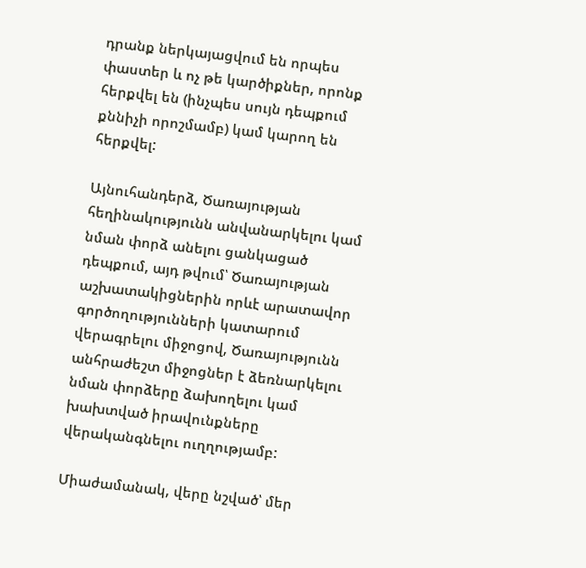դրանք ներկայացվում են որպես փաստեր և ոչ թե կարծիքներ, որոնք հերքվել են (ինչպես սույն դեպքում  քննիչի որոշմամբ) կամ կարող են հերքվել:

Այնուհանդերձ, Ծառայության հեղինակությունն անվանարկելու կամ նման փորձ անելու ցանկացած դեպքում, այդ թվում՝ Ծառայության աշխատակիցներին որևէ արատավոր գործողությունների կատարում վերագրելու միջոցով, Ծառայությունն անհրաժեշտ միջոցներ է ձեռնարկելու նման փորձերը ձախողելու կամ խախտված իրավունքները վերականգնելու ուղղությամբ:

Միաժամանակ, վերը նշված՝ մեր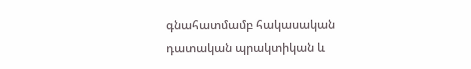գնահատմամբ հակասական դատական պրակտիկան և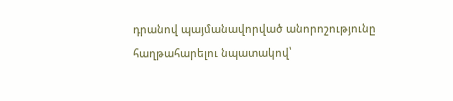դրանով պայմանավորված անորոշությունը հաղթահարելու նպատակով՝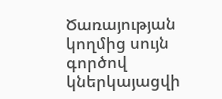Ծառայության կողմից սույն գործով կներկայացվի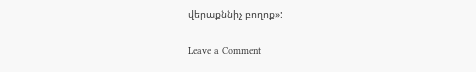վերաքննիչ բողոք»:

Leave a Comment